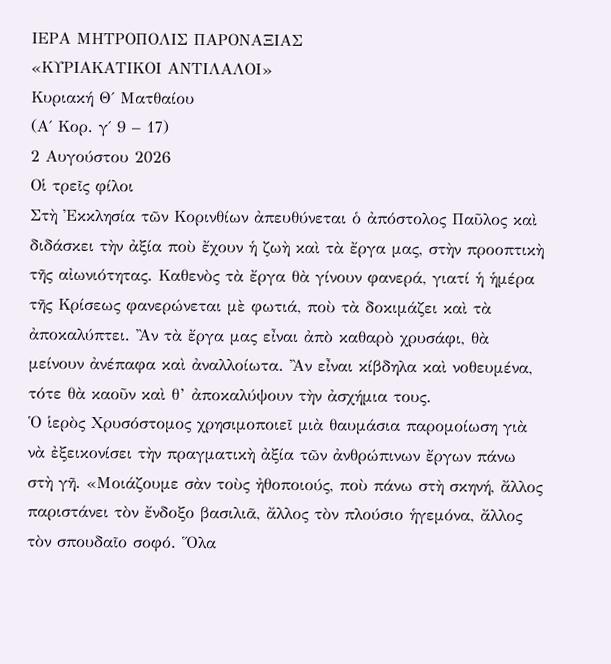ΙΕΡΑ ΜΗΤΡΟΠΟΛΙΣ ΠΑΡΟΝΑΞΙΑΣ
«ΚΥΡΙΑΚΑΤΙΚΟΙ ΑΝΤΙΛΑΛΟΙ»
Κυριακή Θ΄ Ματθαίου
(Α΄ Κορ. γ΄ 9 – 17)
2 Αυγούστου 2026
Οἱ τρεῖς φίλοι
Στὴ Ἐκκλησία τῶν Κορινθίων ἀπευθύνεται ὁ ἀπόστολος Παῦλος καὶ διδάσκει τὴν ἀξία ποὺ ἔχουν ἡ ζωὴ καὶ τὰ ἔργα μας, στὴν προοπτικὴ τῆς αἰωνιότητας. Καθενὸς τὰ ἔργα θὰ γίνουν φανερά, γιατί ἡ ἡμέρα τῆς Κρίσεως φανερώνεται μὲ φωτιά, ποὺ τὰ δοκιμάζει καὶ τὰ ἀποκαλύπτει. Ἂν τὰ ἔργα μας εἶναι ἀπὸ καθαρὸ χρυσάφι, θὰ μείνουν ἀνέπαφα καὶ ἀναλλοίωτα. Ἂν εἶναι κίβδηλα καὶ νοθευμένα, τότε θὰ καοῦν καὶ θ’ ἀποκαλύψουν τὴν ἀσχήμια τους.
Ὁ ἱερὸς Χρυσόστομος χρησιμοποιεῖ μιὰ θαυμάσια παρομοίωση γιὰ νὰ ἐξεικονίσει τὴν πραγματικὴ ἀξία τῶν ἀνθρώπινων ἔργων πάνω στὴ γῆ. «Μοιάζουμε σὰν τοὺς ἠθοποιούς, ποὺ πάνω στὴ σκηνή, ἄλλος παριστάνει τὸν ἔνδοξο βασιλιᾶ, ἄλλος τὸν πλούσιο ἡγεμόνα, ἄλλος τὸν σπουδαῖο σοφό. Ὅλα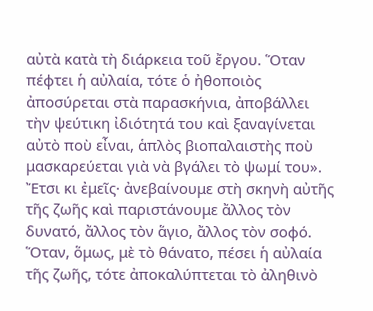αὐτὰ κατὰ τὴ διάρκεια τοῦ ἔργου. Ὅταν πέφτει ἡ αὐλαία, τότε ὁ ἠθοποιὸς ἀποσύρεται στὰ παρασκήνια, ἀποβάλλει τὴν ψεύτικη ἰδιότητά του καὶ ξαναγίνεται αὐτὸ ποὺ εἶναι, ἁπλὸς βιοπαλαιστὴς ποὺ μασκαρεύεται γιὰ νὰ βγάλει τὸ ψωμί του».
Ἔτσι κι ἐμεῖς· ἀνεβαίνουμε στὴ σκηνὴ αὐτῆς τῆς ζωῆς καὶ παριστάνουμε ἄλλος τὸν δυνατό, ἄλλος τὸν ἅγιο, ἄλλος τὸν σοφό. Ὅταν, ὅμως, μὲ τὸ θάνατο, πέσει ἡ αὐλαία τῆς ζωῆς, τότε ἀποκαλύπτεται τὸ ἀληθινὸ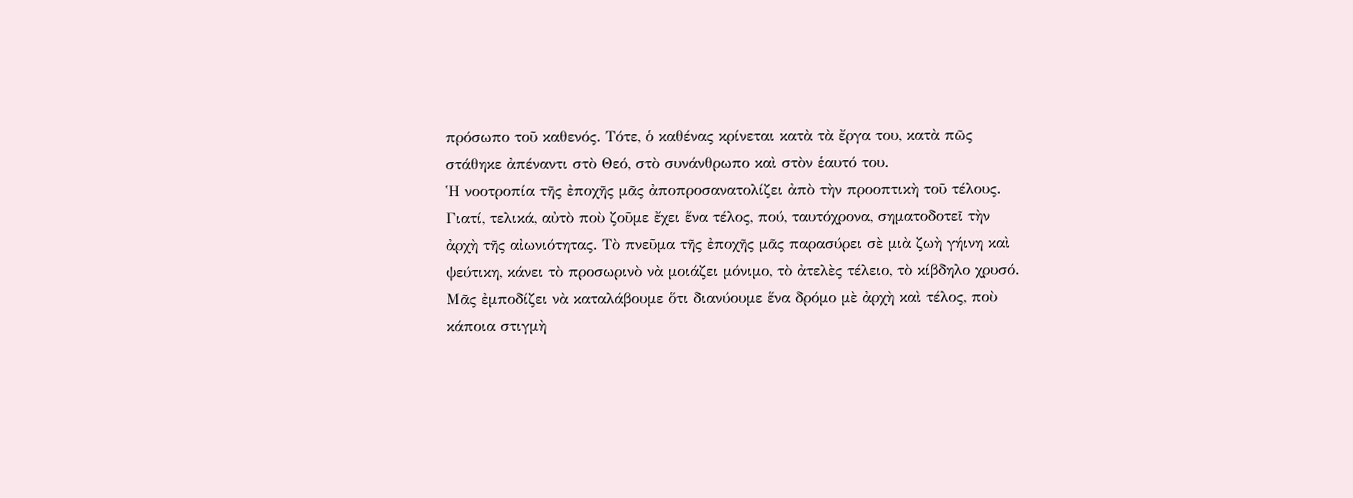πρόσωπο τοῦ καθενός. Τότε, ὁ καθένας κρίνεται κατὰ τὰ ἔργα του, κατὰ πῶς στάθηκε ἀπέναντι στὸ Θεό, στὸ συνάνθρωπο καὶ στὸν ἑαυτό του.
Ἡ νοοτροπία τῆς ἐποχῆς μᾶς ἀποπροσανατολίζει ἀπὸ τὴν προοπτικὴ τοῦ τέλους. Γιατί, τελικά, αὐτὸ ποὺ ζοῦμε ἔχει ἕνα τέλος, πού, ταυτόχρονα, σηματοδοτεῖ τὴν ἀρχὴ τῆς αἰωνιότητας. Τὸ πνεῦμα τῆς ἐποχῆς μᾶς παρασύρει σὲ μιὰ ζωὴ γήινη καὶ ψεύτικη, κάνει τὸ προσωρινὸ νὰ μοιάζει μόνιμο, τὸ ἀτελὲς τέλειο, τὸ κίβδηλο χρυσό. Μᾶς ἐμποδίζει νὰ καταλάβουμε ὅτι διανύουμε ἕνα δρόμο μὲ ἀρχὴ καὶ τέλος, ποὺ κάποια στιγμὴ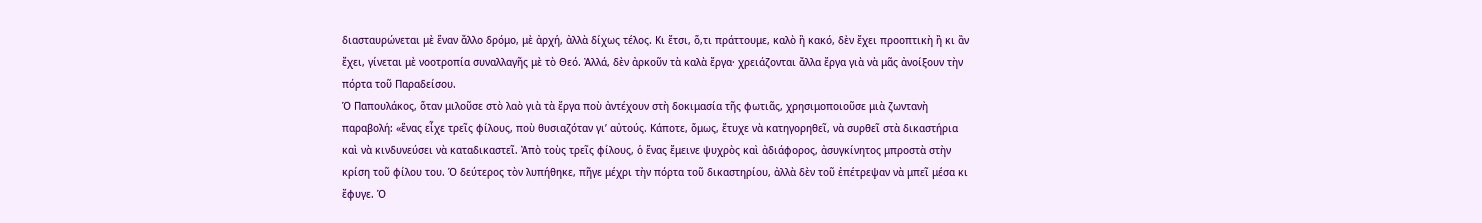διασταυρώνεται μὲ ἕναν ἄλλο δρόμο, μὲ ἀρχή, ἀλλὰ δίχως τέλος. Κι ἔτσι, ὅ,τι πράττουμε, καλὸ ἢ κακό, δὲν ἔχει προοπτικὴ ἢ κι ἂν ἔχει, γίνεται μὲ νοοτροπία συναλλαγῆς μὲ τὸ Θεό. Ἀλλά, δὲν ἀρκοῦν τὰ καλὰ ἔργα· χρειάζονται ἄλλα ἔργα γιὰ νὰ μᾶς ἀνοίξουν τὴν πόρτα τοῦ Παραδείσου.
Ὁ Παπουλάκος, ὅταν μιλοῦσε στὸ λαὸ γιὰ τὰ ἔργα ποὺ ἀντέχουν στὴ δοκιμασία τῆς φωτιᾶς, χρησιμοποιοῦσε μιὰ ζωντανὴ παραβολή: «ἕνας εἶχε τρεῖς φίλους, ποὺ θυσιαζόταν γι’ αὐτούς. Κάποτε, ὅμως, ἔτυχε νὰ κατηγορηθεῖ, νὰ συρθεῖ στὰ δικαστήρια καὶ νὰ κινδυνεύσει νὰ καταδικαστεῖ. Ἀπὸ τοὺς τρεῖς φίλους, ὁ ἕνας ἔμεινε ψυχρὸς καὶ ἀδιάφορος, ἀσυγκίνητος μπροστὰ στὴν κρίση τοῦ φίλου του. Ὁ δεύτερος τὸν λυπήθηκε, πῆγε μέχρι τὴν πόρτα τοῦ δικαστηρίου, ἀλλὰ δὲν τοῦ ἐπέτρεψαν νὰ μπεῖ μέσα κι ἔφυγε. Ὁ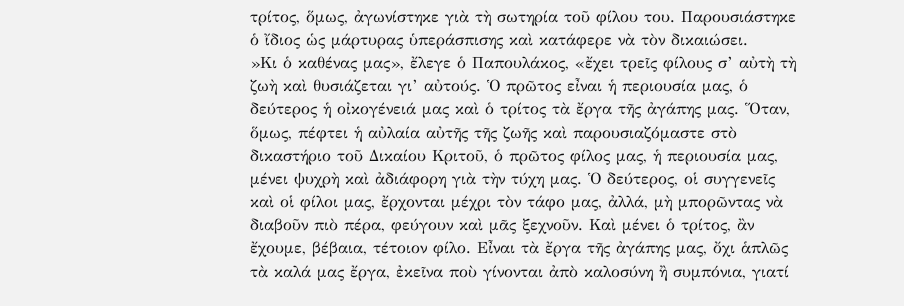τρίτος, ὅμως, ἀγωνίστηκε γιὰ τὴ σωτηρία τοῦ φίλου του. Παρουσιάστηκε ὁ ἴδιος ὡς μάρτυρας ὑπεράσπισης καὶ κατάφερε νὰ τὸν δικαιώσει.
»Κι ὁ καθένας μας», ἔλεγε ὁ Παπουλάκος, «ἔχει τρεῖς φίλους σ’ αὐτὴ τὴ ζωὴ καὶ θυσιάζεται γι’ αὐτούς. Ὁ πρῶτος εἶναι ἡ περιουσία μας, ὁ δεύτερος ἡ οἰκογένειά μας καὶ ὁ τρίτος τὰ ἔργα τῆς ἀγάπης μας. Ὅταν, ὅμως, πέφτει ἡ αὐλαία αὐτῆς τῆς ζωῆς καὶ παρουσιαζόμαστε στὸ δικαστήριο τοῦ Δικαίου Κριτοῦ, ὁ πρῶτος φίλος μας, ἡ περιουσία μας, μένει ψυχρὴ καὶ ἀδιάφορη γιὰ τὴν τύχη μας. Ὁ δεύτερος, οἱ συγγενεῖς καὶ οἱ φίλοι μας, ἔρχονται μέχρι τὸν τάφο μας, ἀλλά, μὴ μπορῶντας νὰ διαβοῦν πιὸ πέρα, φεύγουν καὶ μᾶς ξεχνοῦν. Καὶ μένει ὁ τρίτος, ἂν ἔχουμε, βέβαια, τέτοιον φίλο. Εἶναι τὰ ἔργα τῆς ἀγάπης μας, ὄχι ἁπλῶς τὰ καλά μας ἔργα, ἐκεῖνα ποὺ γίνονται ἀπὸ καλοσύνη ἢ συμπόνια, γιατί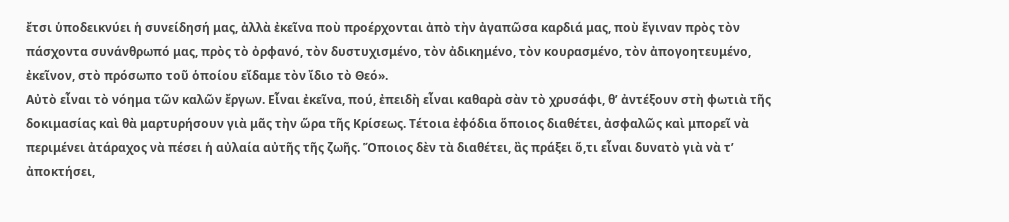ἔτσι ὑποδεικνύει ἡ συνείδησή μας, ἀλλὰ ἐκεῖνα ποὺ προέρχονται ἀπὸ τὴν ἀγαπῶσα καρδιά μας, ποὺ ἔγιναν πρὸς τὸν πάσχοντα συνάνθρωπό μας, πρὸς τὸ ὀρφανό, τὸν δυστυχισμένο, τὸν ἀδικημένο, τὸν κουρασμένο, τὸν ἀπογοητευμένο, ἐκεῖνον, στὸ πρόσωπο τοῦ ὁποίου εἴδαμε τὸν ἴδιο τὸ Θεό».
Αὐτὸ εἶναι τὸ νόημα τῶν καλῶν ἔργων. Εἶναι ἐκεῖνα, πού, ἐπειδὴ εἶναι καθαρὰ σὰν τὸ χρυσάφι, θ’ ἀντέξουν στὴ φωτιὰ τῆς δοκιμασίας καὶ θὰ μαρτυρήσουν γιὰ μᾶς τὴν ὥρα τῆς Κρίσεως. Τέτοια ἐφόδια ὅποιος διαθέτει, ἀσφαλῶς καὶ μπορεῖ νὰ περιμένει ἀτάραχος νὰ πέσει ἡ αὐλαία αὐτῆς τῆς ζωῆς. Ὅποιος δὲν τὰ διαθέτει, ἂς πράξει ὅ,τι εἶναι δυνατὸ γιὰ νὰ τ’ ἀποκτήσει,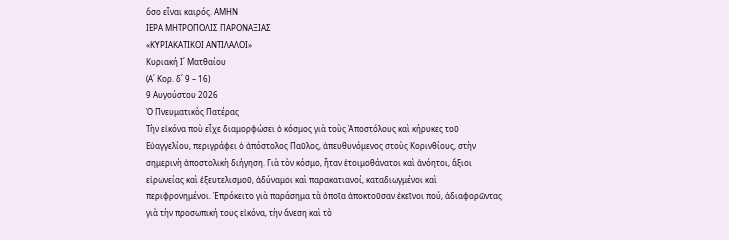ὅσο εἶναι καιρός. ΑΜΗΝ
ΙΕΡΑ ΜΗΤΡΟΠΟΛΙΣ ΠΑΡΟΝΑΞΙΑΣ
«ΚΥΡΙΑΚΑΤΙΚΟΙ ΑΝΤΙΛΑΛΟΙ»
Κυριακή Ι΄ Ματθαίου
(Α΄ Κορ. δ΄ 9 – 16)
9 Αυγούστου 2026
Ὁ Πνευματικὸς Πατέρας
Τὴν εἰκόνα ποὺ εἶχε διαμορφώσει ὁ κόσμος γιὰ τοὺς Ἀποστόλους καὶ κήρυκες τοῦ Εὐαγγελίου, περιγράφει ὁ ἀπόστολος Παῦλος, ἀπευθυνόμενος στοὺς Κορινθίους, στὴν σημερινὴ ἀποστολικὴ διήγηση. Γιὰ τὸν κόσμο, ἦταν ἑτοιμοθάνατοι καὶ ἀνόητοι, ἄξιοι εἰρωνείας καὶ ἐξευτελισμοῦ, ἀδύναμοι καὶ παρακατιανοί, καταδιωγμένοι καὶ περιφρονημένοι. Ἐπρόκειτο γιὰ παράσημα τὰ ὁποῖα ἀποκτοῦσαν ἐκεῖνοι πού, ἀδιαφορῶντας γιὰ τὴν προσωπική τους εἰκόνα, τὴν ἄνεση καὶ τὸ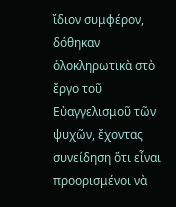ἴδιον συμφέρον, δόθηκαν ὁλοκληρωτικὰ στὸ ἔργο τοῦ Εὐαγγελισμοῦ τῶν ψυχῶν, ἔχοντας συνείδηση ὅτι εἶναι προορισμένοι νὰ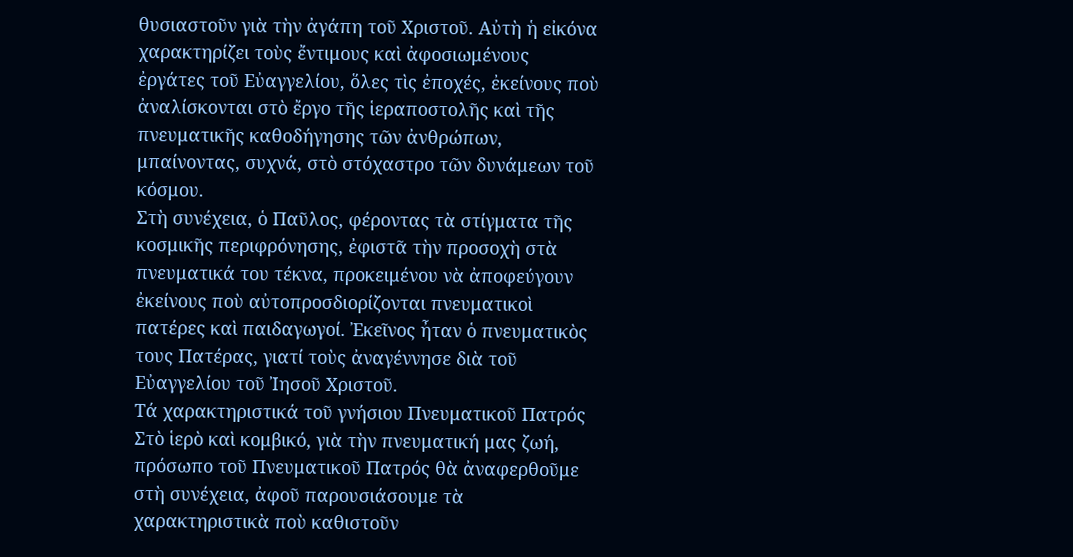θυσιαστοῦν γιὰ τὴν ἀγάπη τοῦ Χριστοῦ. Αὐτὴ ἡ εἰκόνα χαρακτηρίζει τοὺς ἔντιμους καὶ ἀφοσιωμένους ἐργάτες τοῦ Εὐαγγελίου, ὅλες τὶς ἐποχές, ἐκείνους ποὺ ἀναλίσκονται στὸ ἔργο τῆς ἱεραποστολῆς καὶ τῆς πνευματικῆς καθοδήγησης τῶν ἀνθρώπων, μπαίνοντας, συχνά, στὸ στόχαστρο τῶν δυνάμεων τοῦ κόσμου.
Στὴ συνέχεια, ὁ Παῦλος, φέροντας τὰ στίγματα τῆς κοσμικῆς περιφρόνησης, ἐφιστᾶ τὴν προσοχὴ στὰ πνευματικά του τέκνα, προκειμένου νὰ ἀποφεύγουν ἐκείνους ποὺ αὐτοπροσδιορίζονται πνευματικοὶ πατέρες καὶ παιδαγωγοί. Ἐκεῖνος ἦταν ὁ πνευματικὸς τους Πατέρας, γιατί τοὺς ἀναγέννησε διὰ τοῦ Εὐαγγελίου τοῦ Ἰησοῦ Χριστοῦ.
Τά χαρακτηριστικά τοῦ γνήσιου Πνευματικοῦ Πατρός
Στὸ ἱερὸ καὶ κομβικό, γιὰ τὴν πνευματική μας ζωή, πρόσωπο τοῦ Πνευματικοῦ Πατρός θὰ ἀναφερθοῦμε στὴ συνέχεια, ἀφοῦ παρουσιάσουμε τὰ χαρακτηριστικὰ ποὺ καθιστοῦν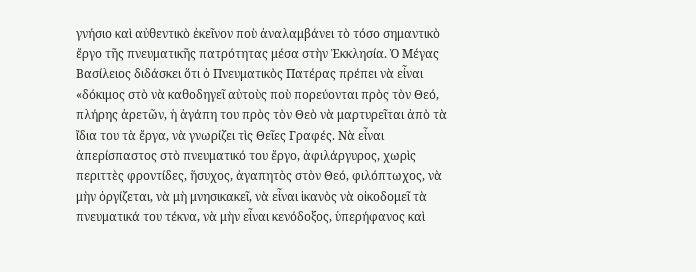γνήσιο καὶ αὐθεντικὸ ἐκεῖνον ποὺ ἀναλαμβάνει τὸ τόσο σημαντικὸ ἔργο τῆς πνευματικῆς πατρότητας μέσα στὴν Ἐκκλησία. Ὁ Μέγας Βασίλειος διδάσκει ὅτι ὁ Πνευματικὸς Πατέρας πρέπει νὰ εἶναι «δόκιμος στὸ νὰ καθοδηγεῖ αὐτοὺς ποὺ πορεύονται πρὸς τὸν Θεό, πλήρης ἀρετῶν, ἡ ἀγάπη του πρὸς τὸν Θεὸ νὰ μαρτυρεῖται ἀπὸ τὰ ἴδια του τὰ ἔργα, νὰ γνωρίζει τὶς Θεῖες Γραφές. Νὰ εἶναι ἀπερίσπαστος στὸ πνευματικό του ἔργο, ἀφιλάργυρος, χωρὶς περιττὲς φροντίδες, ἥσυχος, ἀγαπητὸς στὸν Θεό, φιλόπτωχος, νὰ μὴν ὀργίζεται, νὰ μὴ μνησικακεῖ, νὰ εἶναι ἱκανὸς νὰ οἰκοδομεῖ τὰ πνευματικά του τέκνα, νὰ μὴν εἶναι κενόδοξος, ὑπερήφανος καὶ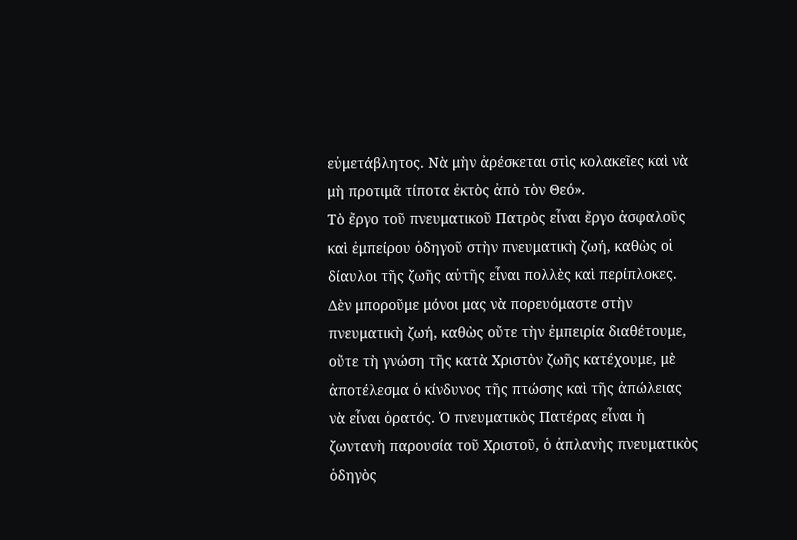εὐμετάβλητος. Νὰ μὴν ἀρέσκεται στὶς κολακεῖες καὶ νὰ μὴ προτιμᾶ τίποτα ἐκτὸς ἀπὸ τὸν Θεό».
Τὸ ἔργο τοῦ πνευματικοῦ Πατρὸς εἶναι ἔργο ἀσφαλοῦς καὶ ἐμπείρου ὁδηγοῦ στὴν πνευματικὴ ζωή, καθὼς οἱ δίαυλοι τῆς ζωῆς αὐτῆς εἶναι πολλὲς καὶ περίπλοκες. Δὲν μποροῦμε μόνοι μας νὰ πορευόμαστε στὴν πνευματικὴ ζωή, καθὼς οὔτε τὴν ἐμπειρία διαθέτουμε, οὔτε τὴ γνώση τῆς κατὰ Χριστὸν ζωῆς κατέχουμε, μὲ ἀποτέλεσμα ὁ κίνδυνος τῆς πτώσης καὶ τῆς ἀπώλειας νὰ εἶναι ὁρατός. Ὁ πνευματικὸς Πατέρας εἶναι ἡ ζωντανὴ παρουσία τοῦ Χριστοῦ, ὁ ἀπλανὴς πνευματικὸς ὁδηγὸς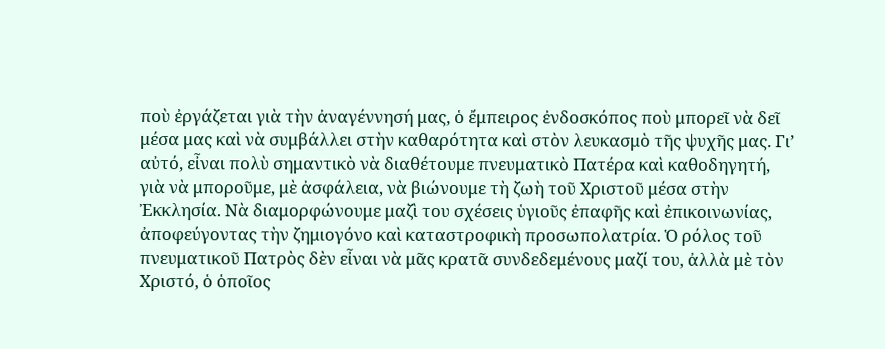ποὺ ἐργάζεται γιὰ τὴν ἀναγέννησή μας, ὁ ἔμπειρος ἐνδοσκόπος ποὺ μπορεῖ νὰ δεῖ μέσα μας καὶ νὰ συμβάλλει στὴν καθαρότητα καὶ στὸν λευκασμὸ τῆς ψυχῆς μας. Γι’ αὐτό, εἶναι πολὺ σημαντικὸ νὰ διαθέτουμε πνευματικὸ Πατέρα καὶ καθοδηγητή, γιὰ νὰ μποροῦμε, μὲ ἀσφάλεια, νὰ βιώνουμε τὴ ζωὴ τοῦ Χριστοῦ μέσα στὴν Ἐκκλησία. Νὰ διαμορφώνουμε μαζὶ του σχέσεις ὑγιοῦς ἐπαφῆς καὶ ἐπικοινωνίας, ἀποφεύγοντας τὴν ζημιογόνο καὶ καταστροφικὴ προσωπολατρία. Ὁ ρόλος τοῦ πνευματικοῦ Πατρὸς δὲν εἶναι νὰ μᾶς κρατᾶ συνδεδεμένους μαζί του, ἀλλὰ μὲ τὸν Χριστό, ὁ ὁποῖος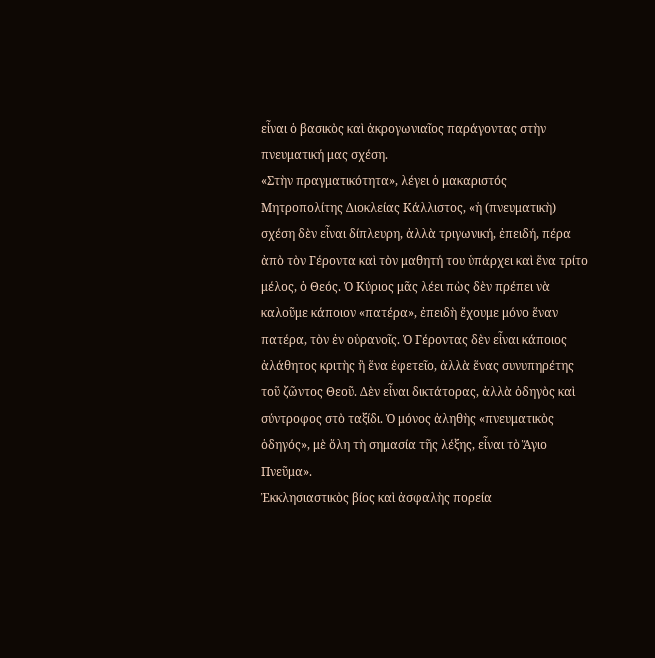εἶναι ὁ βασικὸς καὶ ἀκρογωνιαῖος παράγοντας στὴν πνευματική μας σχέση.
«Στὴν πραγματικότητα», λέγει ὁ μακαριστός Μητροπολίτης Διοκλείας Κάλλιστος, «ἡ (πνευματικὴ) σχέση δὲν εἶναι δίπλευρη, ἀλλὰ τριγωνική, ἐπειδή, πέρα ἀπὸ τὸν Γέροντα καὶ τὸν μαθητή του ὑπάρχει καὶ ἕνα τρίτο μέλος, ὁ Θεός. Ὁ Κύριος μᾶς λέει πὼς δὲν πρέπει νὰ καλοῦμε κάποιον «πατέρα», ἐπειδὴ ἔχουμε μόνο ἕναν πατέρα, τὸν ἐν οὐρανοῖς. Ὁ Γέροντας δὲν εἶναι κάποιος ἀλάθητος κριτὴς ἢ ἕνα ἐφετεῖο, ἀλλὰ ἕνας συνυπηρέτης τοῦ ζῶντος Θεοῦ. Δὲν εἶναι δικτάτορας, ἀλλὰ ὁδηγὸς καὶ σύντροφος στὸ ταξίδι. Ὁ μόνος ἀληθὴς «πνευματικὸς ὁδηγός», μὲ ὅλη τὴ σημασία τῆς λέξης, εἶναι τὸ Ἅγιο Πνεῦμα».
Ἐκκλησιαστικὸς βίος καὶ ἀσφαλὴς πορεία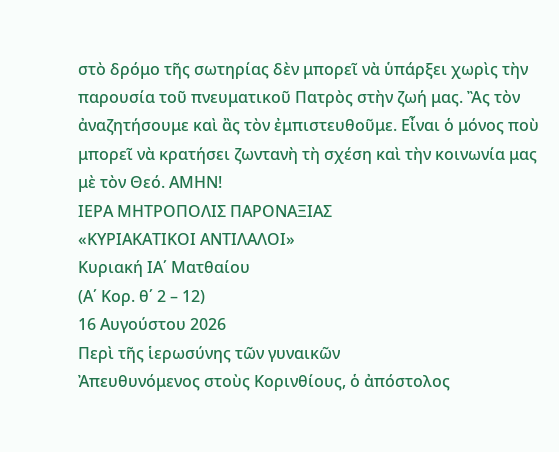στὸ δρόμο τῆς σωτηρίας δὲν μπορεῖ νὰ ὑπάρξει χωρὶς τὴν παρουσία τοῦ πνευματικοῦ Πατρὸς στὴν ζωή μας. Ἂς τὸν ἀναζητήσουμε καὶ ἂς τὸν ἐμπιστευθοῦμε. Εἶναι ὁ μόνος ποὺ μπορεῖ νὰ κρατήσει ζωντανὴ τὴ σχέση καὶ τὴν κοινωνία μας μὲ τὸν Θεό. ΑΜΗΝ!
ΙΕΡΑ ΜΗΤΡΟΠΟΛΙΣ ΠΑΡΟΝΑΞΙΑΣ
«ΚΥΡΙΑΚΑΤΙΚΟΙ ΑΝΤΙΛΑΛΟΙ»
Κυριακή ΙΑ΄ Ματθαίου
(Α΄ Κορ. θ΄ 2 – 12)
16 Αυγούστου 2026
Περὶ τῆς ἱερωσύνης τῶν γυναικῶν
Ἀπευθυνόμενος στοὺς Κορινθίους, ὁ ἀπόστολος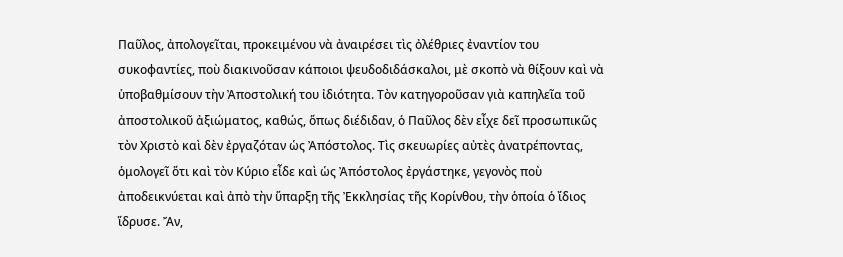Παῦλος, ἀπολογεῖται, προκειμένου νὰ ἀναιρέσει τὶς ὀλέθριες ἐναντίον του συκοφαντίες, ποὺ διακινοῦσαν κάποιοι ψευδοδιδάσκαλοι, μὲ σκοπὸ νὰ θίξουν καὶ νὰ ὑποβαθμίσουν τὴν Ἀποστολική του ἰδιότητα. Τὸν κατηγοροῦσαν γιὰ καπηλεῖα τοῦ ἀποστολικοῦ ἀξιώματος, καθώς, ὅπως διέδιδαν, ὁ Παῦλος δὲν εἶχε δεῖ προσωπικῶς τὸν Χριστὸ καὶ δὲν ἐργαζόταν ὡς Ἀπόστολος. Τὶς σκευωρίες αὐτὲς ἀνατρέποντας, ὁμολογεῖ ὅτι καὶ τὸν Κύριο εἶδε καὶ ὡς Ἀπόστολος ἐργάστηκε, γεγονὸς ποὺ ἀποδεικνύεται καὶ ἀπὸ τὴν ὕπαρξη τῆς Ἐκκλησίας τῆς Κορίνθου, τὴν ὁποία ὁ ἴδιος ἵδρυσε. Ἄν,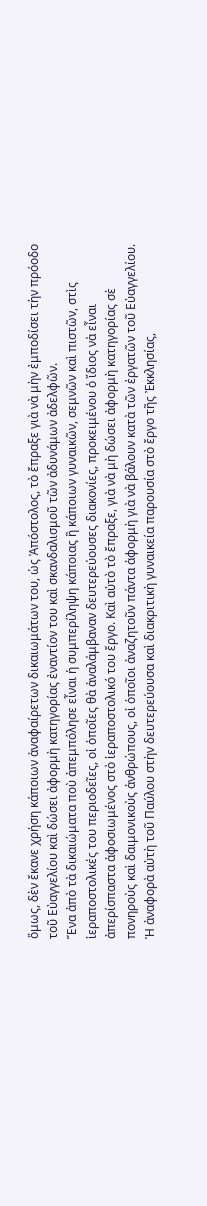ὅμως, δὲν ἔκανε χρήση κάποιων ἀναφαίρετων δικαιωμάτων του, ὡς Ἀπόστολος, τὸ ἔπραξε γιὰ νὰ μὴν ἐμποδίσει τὴν πρόοδο τοῦ Εὐαγγελίου καὶ δώσει ἀφορμὴ κατηγορίας ἐναντίον του καὶ σκανδαλισμοῦ τῶν ἀδυνάμων ἀδελφῶν.
Ἕνα ἀπὸ τὰ δικαιώματα ποὺ ἀπεμπόλησε εἶναι ἡ συμπερίληψη κάποιας ἢ κάποιων γυναικῶν, σεμνῶν καὶ πιστῶν, στὶς ἱεραποστολικές του περιοδεῖες, οἱ ὁποῖες θὰ ἀναλάμβαναν δευτερεύουσες διακονίες, προκειμένου ὁ ἴδιος νὰ εἶναι ἀπερίσπαστα ἀφοσιωμένος στὸ ἱεραποστολικό του ἔργο. Καὶ αὐτὸ τὸ ἔπραξε, γιὰ νὰ μὴ δώσει ἀφορμὴ κατηγορίας σὲ πονηροὺς καὶ δαιμονικοὺς ἀνθρώπους, οἱ ὁποῖοι ἀναζητοῦν πάντα ἀφορμὴ γιὰ νὰ βάλουν κατὰ τῶν ἐργατῶν τοῦ Εὐαγγελίου.
Ἡ ἀναφορὰ αὐτὴ τοῦ Παύλου στὴν δευτερεύουσα καὶ διακριτικὴ γυναικεία παρουσία στὸ ἔργο τῆς Ἐκκλησίας,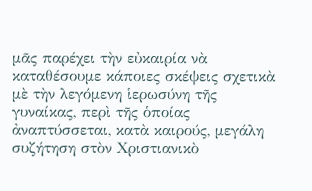μᾶς παρέχει τὴν εὐκαιρία νὰ καταθέσουμε κάποιες σκέψεις σχετικὰ μὲ τὴν λεγόμενη ἱερωσύνη τῆς γυναίκας, περὶ τῆς ὁποίας ἀναπτύσσεται, κατὰ καιρούς, μεγάλη συζήτηση στὸν Χριστιανικὸ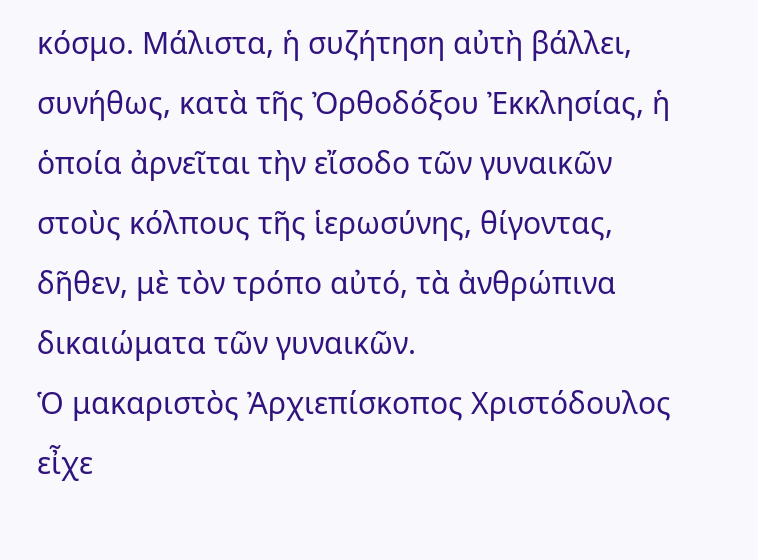κόσμο. Μάλιστα, ἡ συζήτηση αὐτὴ βάλλει, συνήθως, κατὰ τῆς Ὀρθοδόξου Ἐκκλησίας, ἡ ὁποία ἀρνεῖται τὴν εἴσοδο τῶν γυναικῶν στοὺς κόλπους τῆς ἱερωσύνης, θίγοντας, δῆθεν, μὲ τὸν τρόπο αὐτό, τὰ ἀνθρώπινα δικαιώματα τῶν γυναικῶν.
Ὁ μακαριστὸς Ἀρχιεπίσκοπος Χριστόδουλος εἶχε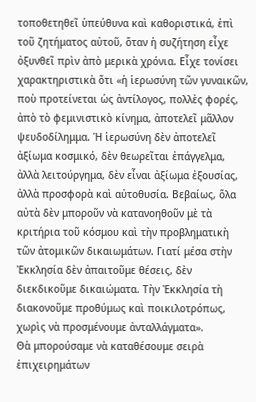τοποθετηθεῖ ὑπεύθυνα καὶ καθοριστικά, ἐπὶ τοῦ ζητήματος αὐτοῦ, ὅταν ἡ συζήτηση εἶχε ὀξυνθεῖ πρὶν ἀπὸ μερικὰ χρόνια. Εἶχε τονίσει χαρακτηριστικὰ ὅτι «ἡ ἱερωσύνη τῶν γυναικῶν, ποὺ προτείνεται ὡς ἀντίλογος, πολλὲς φορές, ἀπὸ τὸ φεμινιστικὸ κίνημα, ἀποτελεῖ μᾶλλον ψευδοδίλημμα. Ἡ ἱερωσύνη δὲν ἀποτελεῖ ἀξίωμα κοσμικό, δὲν θεωρεῖται ἐπάγγελμα, ἀλλὰ λειτούργημα, δὲν εἶναι ἀξίωμα ἐξουσίας, ἀλλὰ προσφορὰ καὶ αὐτοθυσία. Βεβαίως, ὅλα αὐτὰ δὲν μποροῦν νὰ κατανοηθοῦν μὲ τὰ κριτήρια τοῦ κόσμου καὶ τὴν προβληματικὴ τῶν ἀτομικῶν δικαιωμάτων. Γιατί μέσα στὴν Ἐκκλησία δὲν ἀπαιτοῦμε θέσεις, δὲν διεκδικοῦμε δικαιώματα. Τὴν Ἐκκλησία τὴ διακονοῦμε προθύμως καὶ ποικιλοτρόπως, χωρὶς νὰ προσμένουμε ἀνταλλάγματα».
Θὰ μπορούσαμε νὰ καταθέσουμε σειρὰ ἐπιχειρημάτων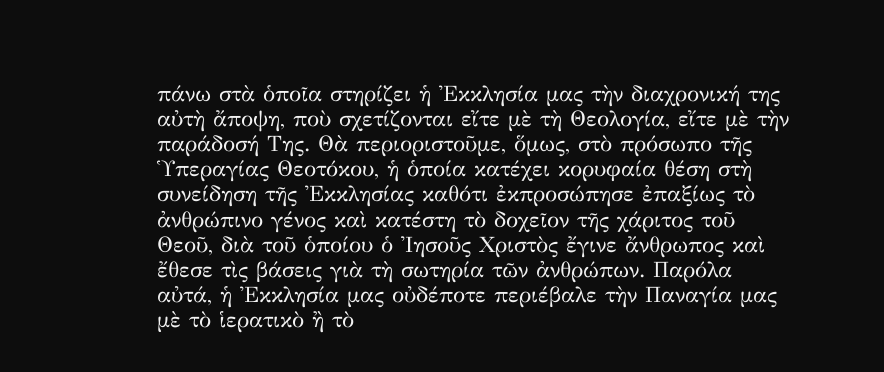πάνω στὰ ὁποῖα στηρίζει ἡ Ἐκκλησία μας τὴν διαχρονική της αὐτὴ ἄποψη, ποὺ σχετίζονται εἴτε μὲ τὴ Θεολογία, εἴτε μὲ τὴν παράδοσή Της. Θὰ περιοριστοῦμε, ὅμως, στὸ πρόσωπο τῆς Ὑπεραγίας Θεοτόκου, ἡ ὁποία κατέχει κορυφαία θέση στὴ συνείδηση τῆς Ἐκκλησίας καθότι ἐκπροσώπησε ἐπαξίως τὸ ἀνθρώπινο γένος καὶ κατέστη τὸ δοχεῖον τῆς χάριτος τοῦ Θεοῦ, διὰ τοῦ ὁποίου ὁ Ἰησοῦς Χριστὸς ἔγινε ἄνθρωπος καὶ ἔθεσε τὶς βάσεις γιὰ τὴ σωτηρία τῶν ἀνθρώπων. Παρόλα αὐτά, ἡ Ἐκκλησία μας οὐδέποτε περιέβαλε τὴν Παναγία μας μὲ τὸ ἱερατικὸ ἢ τὸ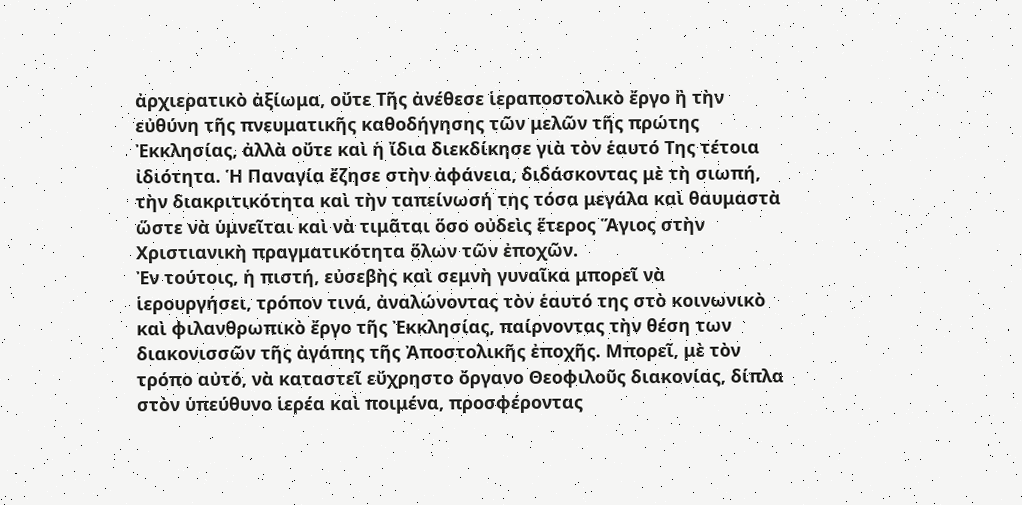ἀρχιερατικὸ ἀξίωμα, οὔτε Τῆς ἀνέθεσε ἱεραποστολικὸ ἔργο ἢ τὴν εὐθύνη τῆς πνευματικῆς καθοδήγησης τῶν μελῶν τῆς πρώτης Ἐκκλησίας, ἀλλὰ οὔτε καὶ ἡ ἴδια διεκδίκησε γιὰ τὸν ἑαυτό Της τέτοια ἰδιότητα. Ἡ Παναγία ἔζησε στὴν ἀφάνεια, διδάσκοντας μὲ τὴ σιωπή, τὴν διακριτικότητα καὶ τὴν ταπείνωσή της τόσα μεγάλα καὶ θαυμαστὰ ὥστε νὰ ὑμνεῖται καὶ νὰ τιμᾶται ὅσο οὐδεὶς ἕτερος Ἅγιος στὴν Χριστιανικὴ πραγματικότητα ὅλων τῶν ἐποχῶν.
Ἐν τούτοις, ἡ πιστή, εὐσεβὴς καὶ σεμνὴ γυναῖκα μπορεῖ νὰ ἱερουργήσει, τρόπον τινά, ἀναλώνοντας τὸν ἑαυτό της στὸ κοινωνικὸ καὶ φιλανθρωπικὸ ἔργο τῆς Ἐκκλησίας, παίρνοντας τὴν θέση των διακονισσῶν τῆς ἀγάπης τῆς Ἀποστολικῆς ἐποχῆς. Μπορεῖ, μὲ τὸν τρόπο αὐτό, νὰ καταστεῖ εὔχρηστο ὄργανο Θεοφιλοῦς διακονίας, δίπλα στὸν ὑπεύθυνο ἱερέα καὶ ποιμένα, προσφέροντας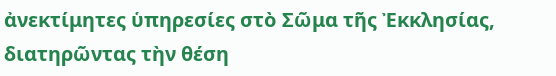ἀνεκτίμητες ὑπηρεσίες στὸ Σῶμα τῆς Ἐκκλησίας, διατηρῶντας τὴν θέση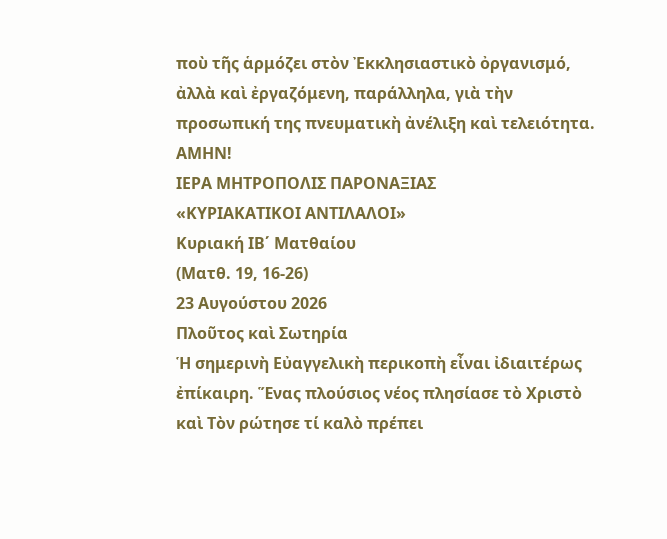ποὺ τῆς ἁρμόζει στὸν Ἐκκλησιαστικὸ ὀργανισμό, ἀλλὰ καὶ ἐργαζόμενη, παράλληλα, γιὰ τὴν προσωπική της πνευματικὴ ἀνέλιξη καὶ τελειότητα. ΑΜΗΝ!
ΙΕΡΑ ΜΗΤΡΟΠΟΛΙΣ ΠΑΡΟΝΑΞΙΑΣ
«ΚΥΡΙΑΚΑΤΙΚΟΙ ΑΝΤΙΛΑΛΟΙ»
Κυριακή ΙΒ΄ Ματθαίου
(Ματθ. 19, 16-26)
23 Αυγούστου 2026
Πλοῦτος καὶ Σωτηρία
Ἡ σημερινὴ Εὐαγγελικὴ περικοπὴ εἶναι ἰδιαιτέρως ἐπίκαιρη. Ἕνας πλούσιος νέος πλησίασε τὸ Χριστὸ καὶ Τὸν ρώτησε τί καλὸ πρέπει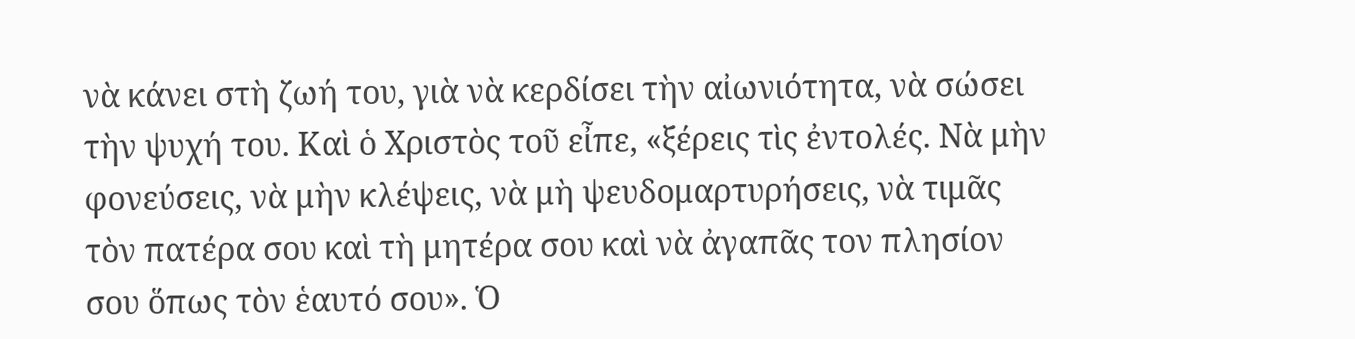νὰ κάνει στὴ ζωή του, γιὰ νὰ κερδίσει τὴν αἰωνιότητα, νὰ σώσει τὴν ψυχή του. Καὶ ὁ Χριστὸς τοῦ εἶπε, «ξέρεις τὶς ἐντολές. Νὰ μὴν φονεύσεις, νὰ μὴν κλέψεις, νὰ μὴ ψευδομαρτυρήσεις, νὰ τιμᾶς τὸν πατέρα σου καὶ τὴ μητέρα σου καὶ νὰ ἀγαπᾶς τον πλησίον σου ὅπως τὸν ἑαυτό σου». Ὁ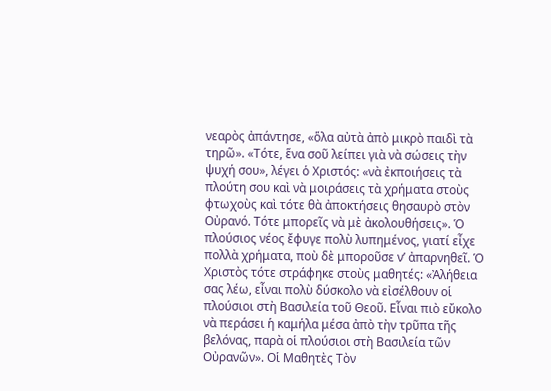νεαρὸς ἀπάντησε, «ὅλα αὐτὰ ἀπὸ μικρὸ παιδὶ τὰ τηρῶ». «Τότε, ἕνα σοῦ λείπει γιὰ νὰ σώσεις τὴν ψυχή σου», λέγει ὁ Χριστός: «νὰ ἐκποιήσεις τὰ πλούτη σου καὶ νὰ μοιράσεις τὰ χρήματα στοὺς φτωχοὺς καὶ τότε θὰ ἀποκτήσεις θησαυρὸ στὸν Οὐρανό. Τότε μπορεῖς νὰ μὲ ἀκολουθήσεις». Ὁ πλούσιος νέος ἔφυγε πολὺ λυπημένος, γιατί εἶχε πολλὰ χρήματα, ποὺ δὲ μποροῦσε ν’ ἀπαρνηθεῖ. Ὁ Χριστὸς τότε στράφηκε στοὺς μαθητές: «Ἀλήθεια σας λέω, εἶναι πολὺ δύσκολο νὰ εἰσέλθουν οἱ πλούσιοι στὴ Βασιλεία τοῦ Θεοῦ. Εἶναι πιὸ εὔκολο νὰ περάσει ἡ καμήλα μέσα ἀπὸ τὴν τρῦπα τῆς βελόνας, παρὰ οἱ πλούσιοι στὴ Βασιλεία τῶν Οὐρανῶν». Οἱ Μαθητὲς Τὸν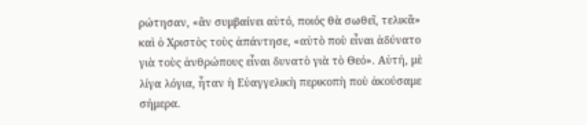ρώτησαν, «ἂν συμβαίνει αὐτό, ποιός θὰ σωθεῖ, τελικᾶ» καὶ ὁ Χριστὸς τοὺς ἀπάντησε, «αὐτὸ ποὺ εἶναι ἀδύνατο γιὰ τοὺς ἀνθρώπους εἶναι δυνατὸ γιὰ τὸ Θεό». Αὐτή, μὲ λίγα λόγια, ἦταν ἡ Εὐαγγελικὴ περικοπὴ ποὺ ἀκούσαμε σήμερα.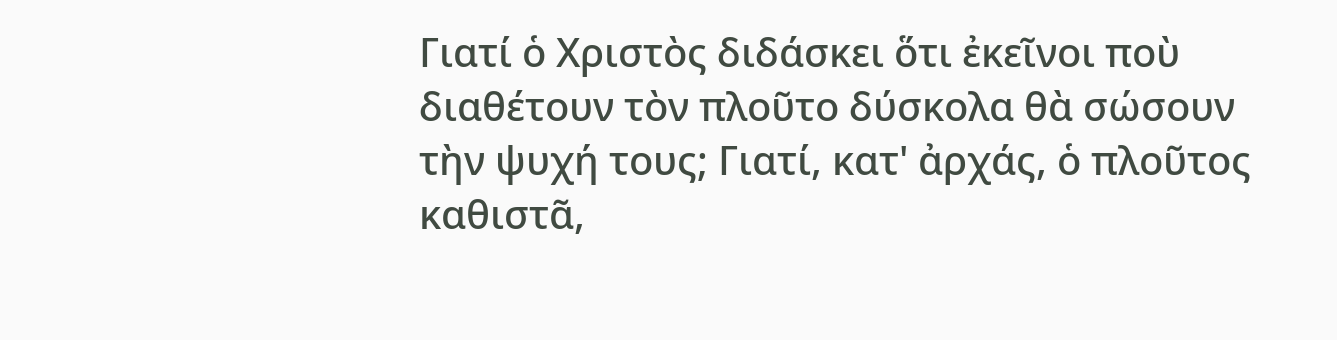Γιατί ὁ Χριστὸς διδάσκει ὅτι ἐκεῖνοι ποὺ διαθέτουν τὸν πλοῦτο δύσκολα θὰ σώσουν τὴν ψυχή τους; Γιατί, κατ' ἀρχάς, ὁ πλοῦτος καθιστᾶ,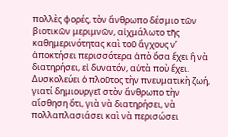πολλὲς φορές, τὸν ἄνθρωπο δέσμιο τῶν βιοτικῶν μεριμνῶν, αἰχμάλωτο τῆς καθημερινότητας καὶ τοῦ ἄγχους ν’ ἀποκτήσει περισσότερα ἀπὸ ὅσα ἔχει ἢ νὰ διατηρήσει, εἰ δυνατόν, αὐτὰ ποὺ ἔχει. Δυσκολεύει ὁ πλοῦτος τὴν πνευματικὴ ζωή, γιατί δημιουργεῖ στὸν ἄνθρωπο τὴν αἴσθηση ὅτι, γιὰ νὰ διατηρήσει, νὰ πολλαπλασιάσει καὶ νὰ περισώσει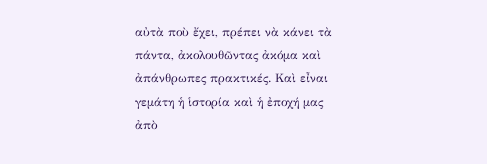αὐτὰ ποὺ ἔχει, πρέπει νὰ κάνει τὰ πάντα, ἀκολουθῶντας ἀκόμα καὶ ἀπάνθρωπες πρακτικές. Καὶ εἶναι γεμάτη ἡ ἱστορία καὶ ἡ ἐποχή μας ἀπὸ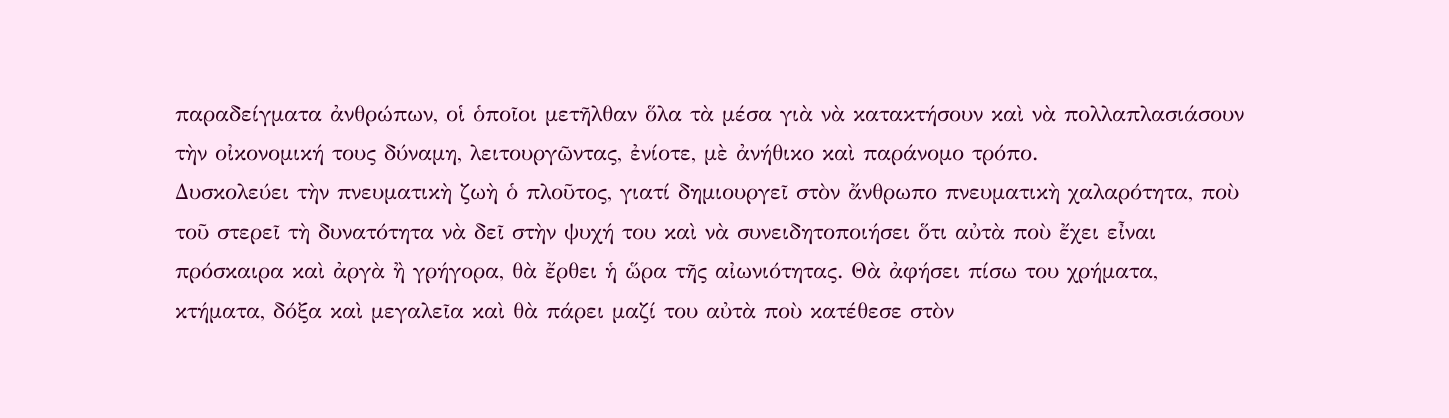παραδείγματα ἀνθρώπων, οἱ ὁποῖοι μετῆλθαν ὅλα τὰ μέσα γιὰ νὰ κατακτήσουν καὶ νὰ πολλαπλασιάσουν τὴν οἰκονομική τους δύναμη, λειτουργῶντας, ἐνίοτε, μὲ ἀνήθικο καὶ παράνομο τρόπο.
Δυσκολεύει τὴν πνευματικὴ ζωὴ ὁ πλοῦτος, γιατί δημιουργεῖ στὸν ἄνθρωπο πνευματικὴ χαλαρότητα, ποὺ τοῦ στερεῖ τὴ δυνατότητα νὰ δεῖ στὴν ψυχή του καὶ νὰ συνειδητοποιήσει ὅτι αὐτὰ ποὺ ἔχει εἶναι πρόσκαιρα καὶ ἀργὰ ἢ γρήγορα, θὰ ἔρθει ἡ ὥρα τῆς αἰωνιότητας. Θὰ ἀφήσει πίσω του χρήματα, κτήματα, δόξα καὶ μεγαλεῖα καὶ θὰ πάρει μαζί του αὐτὰ ποὺ κατέθεσε στὸν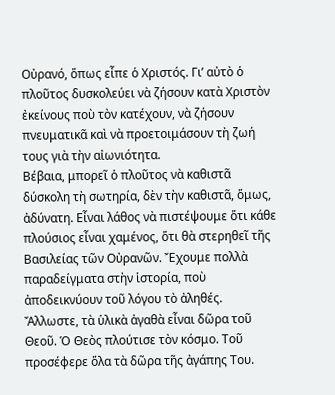Οὐρανό, ὅπως εἶπε ὁ Χριστός. Γι’ αὐτὸ ὁ πλοῦτος δυσκολεύει νὰ ζήσουν κατὰ Χριστὸν ἐκείνους ποὺ τὸν κατέχουν, νὰ ζήσουν πνευματικᾶ καὶ νὰ προετοιμάσουν τὴ ζωή τους γιὰ τὴν αἰωνιότητα.
Βέβαια, μπορεῖ ὁ πλοῦτος νὰ καθιστᾶ δύσκολη τὴ σωτηρία, δὲν τὴν καθιστᾶ, ὅμως, ἀδύνατη. Εἶναι λάθος νὰ πιστέψουμε ὅτι κάθε πλούσιος εἶναι χαμένος, ὅτι θὰ στερηθεῖ τῆς Βασιλείας τῶν Οὐρανῶν. Ἔχουμε πολλὰ παραδείγματα στὴν ἱστορία, ποὺ ἀποδεικνύουν τοῦ λόγου τὸ ἀληθές. Ἄλλωστε, τὰ ὑλικὰ ἀγαθὰ εἶναι δῶρα τοῦ Θεοῦ. Ὁ Θεὸς πλούτισε τὸν κόσμο. Τοῦ προσέφερε ὅλα τὰ δῶρα τῆς ἀγάπης Του.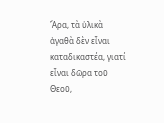Ἄρα, τὰ ὑλικὰ ἀγαθὰ δὲν εἶναι καταδικαστέα, γιατί εἶναι δῶρα τοῦ Θεοῦ,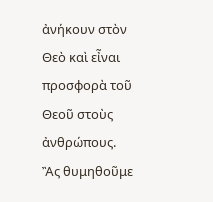ἀνήκουν στὸν Θεὸ καὶ εἶναι προσφορὰ τοῦ Θεοῦ στοὺς ἀνθρώπους.
Ἂς θυμηθοῦμε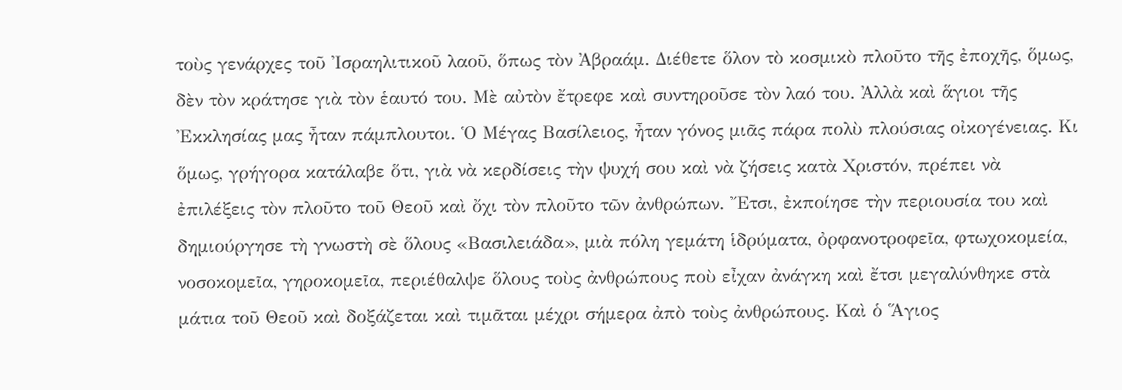τοὺς γενάρχες τοῦ Ἰσραηλιτικοῦ λαοῦ, ὅπως τὸν Ἀβραάμ. Διέθετε ὅλον τὸ κοσμικὸ πλοῦτο τῆς ἐποχῆς, ὅμως, δὲν τὸν κράτησε γιὰ τὸν ἑαυτό του. Μὲ αὐτὸν ἔτρεφε καὶ συντηροῦσε τὸν λαό του. Ἀλλὰ καὶ ἅγιοι τῆς Ἐκκλησίας μας ἦταν πάμπλουτοι. Ὁ Μέγας Βασίλειος, ἦταν γόνος μιᾶς πάρα πολὺ πλούσιας οἰκογένειας. Κι ὅμως, γρήγορα κατάλαβε ὅτι, γιὰ νὰ κερδίσεις τὴν ψυχή σου καὶ νὰ ζήσεις κατὰ Χριστόν, πρέπει νὰ ἐπιλέξεις τὸν πλοῦτο τοῦ Θεοῦ καὶ ὄχι τὸν πλοῦτο τῶν ἀνθρώπων. Ἔτσι, ἐκποίησε τὴν περιουσία του καὶ δημιούργησε τὴ γνωστὴ σὲ ὅλους «Βασιλειάδα», μιὰ πόλη γεμάτη ἱδρύματα, ὀρφανοτροφεῖα, φτωχοκομεία, νοσοκομεῖα, γηροκομεῖα, περιέθαλψε ὅλους τοὺς ἀνθρώπους ποὺ εἶχαν ἀνάγκη καὶ ἔτσι μεγαλύνθηκε στὰ μάτια τοῦ Θεοῦ καὶ δοξάζεται καὶ τιμᾶται μέχρι σήμερα ἀπὸ τοὺς ἀνθρώπους. Καὶ ὁ Ἅγιος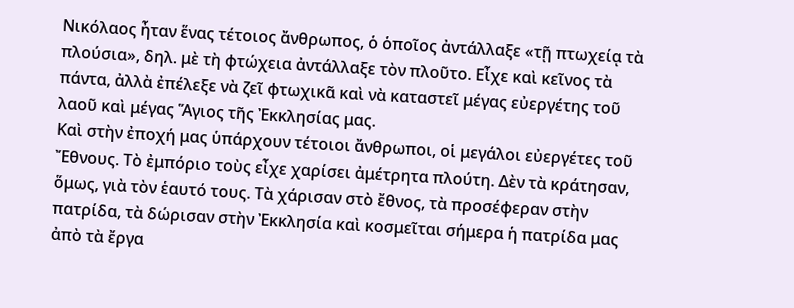Νικόλαος ἦταν ἕνας τέτοιος ἄνθρωπος, ὁ ὁποῖος ἀντάλλαξε «τῇ πτωχείᾳ τὰ πλούσια», δηλ. μὲ τὴ φτώχεια ἀντάλλαξε τὸν πλοῦτο. Εἶχε καὶ κεῖνος τὰ πάντα, ἀλλὰ ἐπέλεξε νὰ ζεῖ φτωχικᾶ καὶ νὰ καταστεῖ μέγας εὐεργέτης τοῦ λαοῦ καὶ μέγας Ἅγιος τῆς Ἐκκλησίας μας.
Καὶ στὴν ἐποχή μας ὑπάρχουν τέτοιοι ἄνθρωποι, οἱ μεγάλοι εὐεργέτες τοῦ Ἔθνους. Τὸ ἐμπόριο τοὺς εἶχε χαρίσει ἀμέτρητα πλούτη. Δὲν τὰ κράτησαν, ὅμως, γιὰ τὸν ἑαυτό τους. Τὰ χάρισαν στὸ ἔθνος, τὰ προσέφεραν στὴν πατρίδα, τὰ δώρισαν στὴν Ἐκκλησία καὶ κοσμεῖται σήμερα ἡ πατρίδα μας ἀπὸ τὰ ἔργα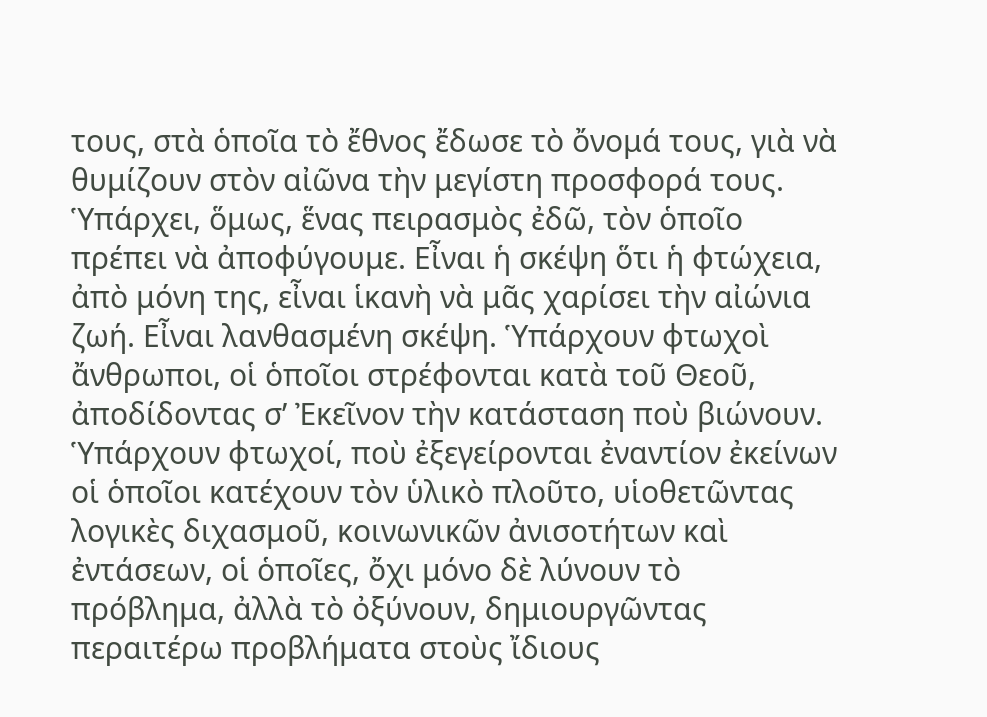τους, στὰ ὁποῖα τὸ ἔθνος ἔδωσε τὸ ὄνομά τους, γιὰ νὰ θυμίζουν στὸν αἰῶνα τὴν μεγίστη προσφορά τους.
Ὑπάρχει, ὅμως, ἕνας πειρασμὸς ἐδῶ, τὸν ὁποῖο πρέπει νὰ ἀποφύγουμε. Εἶναι ἡ σκέψη ὅτι ἡ φτώχεια, ἀπὸ μόνη της, εἶναι ἱκανὴ νὰ μᾶς χαρίσει τὴν αἰώνια ζωή. Εἶναι λανθασμένη σκέψη. Ὑπάρχουν φτωχοὶ ἄνθρωποι, οἱ ὁποῖοι στρέφονται κατὰ τοῦ Θεοῦ, ἀποδίδοντας σ’ Ἐκεῖνον τὴν κατάσταση ποὺ βιώνουν. Ὑπάρχουν φτωχοί, ποὺ ἐξεγείρονται ἐναντίον ἐκείνων οἱ ὁποῖοι κατέχουν τὸν ὑλικὸ πλοῦτο, υἱοθετῶντας λογικὲς διχασμοῦ, κοινωνικῶν ἀνισοτήτων καὶ ἐντάσεων, οἱ ὁποῖες, ὄχι μόνο δὲ λύνουν τὸ πρόβλημα, ἀλλὰ τὸ ὀξύνουν, δημιουργῶντας περαιτέρω προβλήματα στοὺς ἴδιους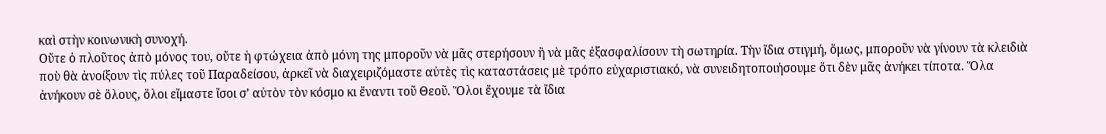καὶ στὴν κοινωνικὴ συνοχή.
Οὔτε ὁ πλοῦτος ἀπὸ μόνος του, οὔτε ἡ φτώχεια ἀπὸ μόνη της μποροῦν νὰ μᾶς στερήσουν ἢ νὰ μᾶς ἐξασφαλίσουν τὴ σωτηρία. Τὴν ἴδια στιγμή, ὅμως, μποροῦν νὰ γίνουν τὰ κλειδιὰ ποὺ θὰ ἀνοίξουν τὶς πύλες τοῦ Παραδείσου, ἀρκεῖ νὰ διαχειριζόμαστε αὐτὲς τὶς καταστάσεις μὲ τρόπο εὐχαριστιακό, νὰ συνειδητοποιήσουμε ὅτι δὲν μᾶς ἀνήκει τίποτα. Ὅλα ἀνήκουν σὲ ὅλους, ὅλοι εἴμαστε ἴσοι σ’ αὐτὸν τὸν κόσμο κι ἔναντι τοῦ Θεοῦ. Ὅλοι ἔχουμε τὰ ἴδια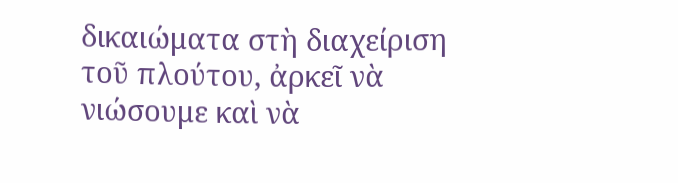δικαιώματα στὴ διαχείριση τοῦ πλούτου, ἀρκεῖ νὰ νιώσουμε καὶ νὰ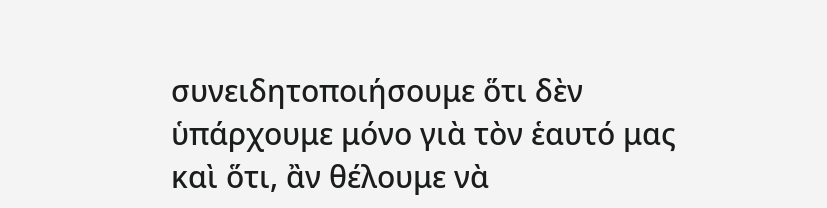συνειδητοποιήσουμε ὅτι δὲν ὑπάρχουμε μόνο γιὰ τὸν ἑαυτό μας καὶ ὅτι, ἂν θέλουμε νὰ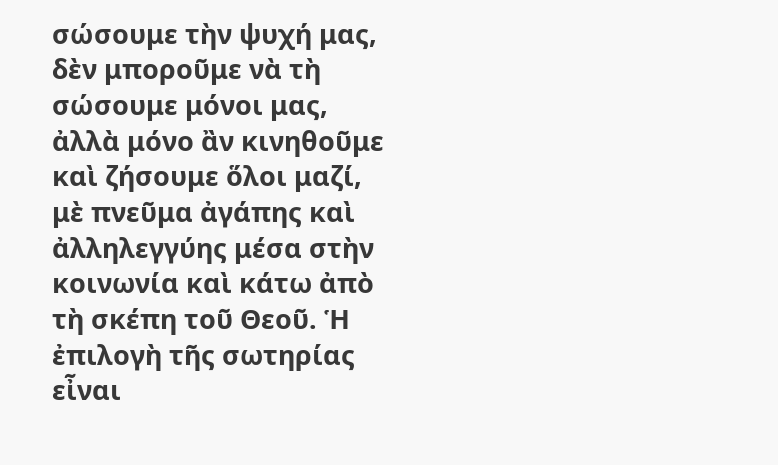σώσουμε τὴν ψυχή μας, δὲν μποροῦμε νὰ τὴ σώσουμε μόνοι μας, ἀλλὰ μόνο ἂν κινηθοῦμε καὶ ζήσουμε ὅλοι μαζί, μὲ πνεῦμα ἀγάπης καὶ ἀλληλεγγύης μέσα στὴν κοινωνία καὶ κάτω ἀπὸ τὴ σκέπη τοῦ Θεοῦ. Ἡ ἐπιλογὴ τῆς σωτηρίας εἶναι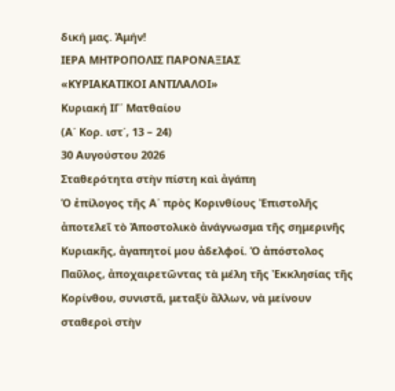δική μας. Ἀμήν!
ΙΕΡΑ ΜΗΤΡΟΠΟΛΙΣ ΠΑΡΟΝΑΞΙΑΣ
«ΚΥΡΙΑΚΑΤΙΚΟΙ ΑΝΤΙΛΑΛΟΙ»
Κυριακή ΙΓ΄ Ματθαίου
(Α΄ Κορ. ιστ΄, 13 – 24)
30 Αυγούστου 2026
Σταθερότητα στὴν πίστη καὶ ἀγάπη
Ὁ ἐπίλογος τῆς Α΄ πρὸς Κορινθίους Ἐπιστολῆς ἀποτελεῖ τὸ Ἀποστολικὸ ἀνάγνωσμα τῆς σημερινῆς Κυριακῆς, ἀγαπητοί μου ἀδελφοί. Ὁ ἀπόστολος Παῦλος, ἀποχαιρετῶντας τὰ μέλη τῆς Ἐκκλησίας τῆς Κορίνθου, συνιστᾶ, μεταξὺ ἄλλων, νὰ μείνουν σταθεροὶ στὴν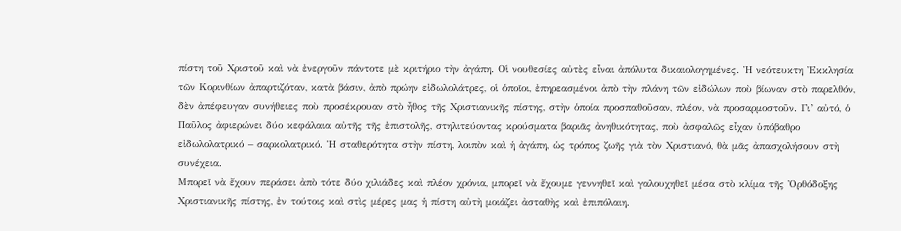πίστη τοῦ Χριστοῦ καὶ νὰ ἐνεργοῦν πάντοτε μὲ κριτήριο τὴν ἀγάπη. Οἱ νουθεσίες αὐτὲς εἶναι ἀπόλυτα δικαιολογημένες. Ἡ νεότευκτη Ἐκκλησία τῶν Κορινθίων ἀπαρτιζόταν, κατὰ βάσιν, ἀπὸ πρώην εἰδωλολάτρες, οἱ ὁποῖοι, ἐπηρεασμένοι ἀπὸ τὴν πλάνη τῶν εἰδώλων ποὺ βίωναν στὸ παρελθόν, δὲν ἀπέφευγαν συνήθειες ποὺ προσέκρουαν στὸ ἦθος τῆς Χριστιανικῆς πίστης, στὴν ὁποία προσπαθοῦσαν, πλέον, νὰ προσαρμοστοῦν. Γι’ αὐτό, ὁ Παῦλος ἀφιερώνει δύο κεφάλαια αὐτῆς τῆς ἐπιστολῆς, στηλιτεύοντας κρούσματα βαριᾶς ἀνηθικότητας, ποὺ ἀσφαλῶς εἶχαν ὑπόβαθρο εἰδωλολατρικό – σαρκολατρικό. Ἡ σταθερότητα στὴν πίστη, λοιπὸν καὶ ἡ ἀγάπη, ὡς τρόπος ζωῆς γιὰ τὸν Χριστιανό, θὰ μᾶς ἀπασχολήσουν στὴ συνέχεια.
Μπορεῖ νὰ ἔχουν περάσει ἀπὸ τότε δύο χιλιάδες καὶ πλέον χρόνια, μπορεῖ νὰ ἔχουμε γεννηθεῖ καὶ γαλουχηθεῖ μέσα στὸ κλίμα τῆς Ὀρθόδοξης Χριστιανικῆς πίστης, ἐν τούτοις καὶ στὶς μέρες μας ἡ πίστη αὐτὴ μοιάζει ἀσταθὴς καὶ ἐπιπόλαιη.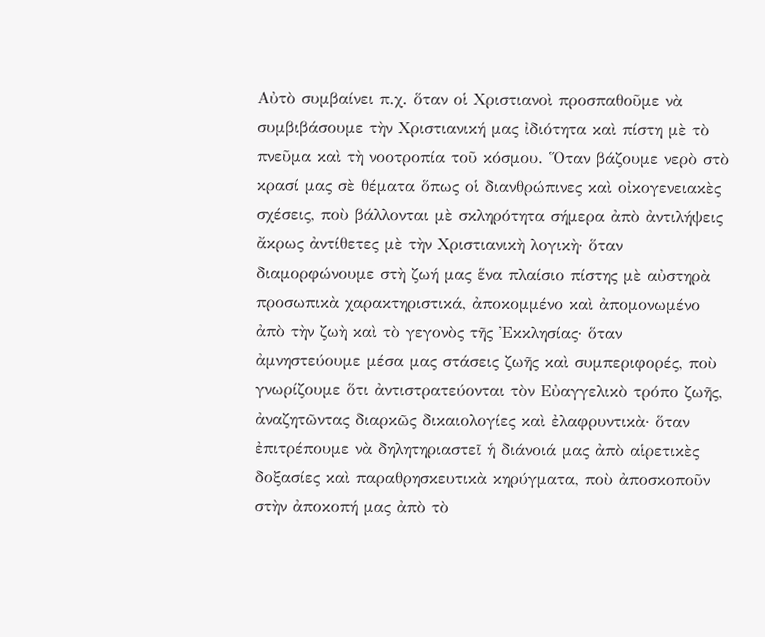Αὐτὸ συμβαίνει π.χ. ὅταν οἱ Χριστιανοὶ προσπαθοῦμε νὰ συμβιβάσουμε τὴν Χριστιανική μας ἰδιότητα καὶ πίστη μὲ τὸ πνεῦμα καὶ τὴ νοοτροπία τοῦ κόσμου. Ὅταν βάζουμε νερὸ στὸ κρασί μας σὲ θέματα ὅπως οἱ διανθρώπινες καὶ οἰκογενειακὲς σχέσεις, ποὺ βάλλονται μὲ σκληρότητα σήμερα ἀπὸ ἀντιλήψεις ἄκρως ἀντίθετες μὲ τὴν Χριστιανικὴ λογικὴ· ὅταν διαμορφώνουμε στὴ ζωή μας ἕνα πλαίσιο πίστης μὲ αὐστηρὰ προσωπικὰ χαρακτηριστικά, ἀποκομμένο καὶ ἀπομονωμένο ἀπὸ τὴν ζωὴ καὶ τὸ γεγονὸς τῆς Ἐκκλησίας· ὅταν ἀμνηστεύουμε μέσα μας στάσεις ζωῆς καὶ συμπεριφορές, ποὺ γνωρίζουμε ὅτι ἀντιστρατεύονται τὸν Εὐαγγελικὸ τρόπο ζωῆς, ἀναζητῶντας διαρκῶς δικαιολογίες καὶ ἐλαφρυντικὰ· ὅταν ἐπιτρέπουμε νὰ δηλητηριαστεῖ ἡ διάνοιά μας ἀπὸ αἱρετικὲς δοξασίες καὶ παραθρησκευτικὰ κηρύγματα, ποὺ ἀποσκοποῦν στὴν ἀποκοπή μας ἀπὸ τὸ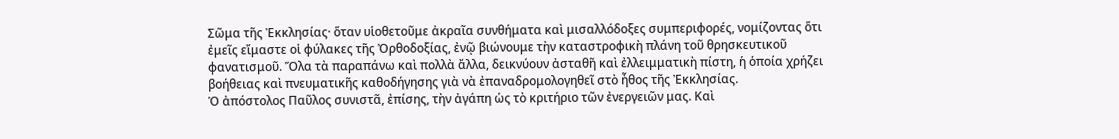Σῶμα τῆς Ἐκκλησίας· ὅταν υἱοθετοῦμε ἀκραῖα συνθήματα καὶ μισαλλόδοξες συμπεριφορές, νομίζοντας ὅτι ἐμεῖς εἴμαστε οἱ φύλακες τῆς Ὀρθοδοξίας, ἐνῷ βιώνουμε τὴν καταστροφικὴ πλάνη τοῦ θρησκευτικοῦ φανατισμοῦ. Ὅλα τὰ παραπάνω καὶ πολλὰ ἄλλα, δεικνύουν ἀσταθῆ καὶ ἐλλειμματικὴ πίστη, ἡ ὁποία χρήζει βοήθειας καὶ πνευματικῆς καθοδήγησης γιὰ νὰ ἐπαναδρομολογηθεῖ στὸ ἦθος τῆς Ἐκκλησίας.
Ὁ ἀπόστολος Παῦλος συνιστᾶ, ἐπίσης, τὴν ἀγάπη ὡς τὸ κριτήριο τῶν ἐνεργειῶν μας. Καὶ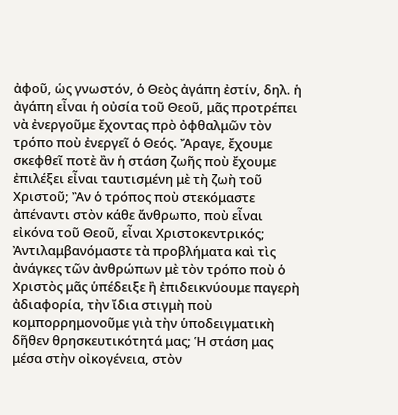ἀφοῦ, ὡς γνωστόν, ὁ Θεὸς ἀγάπη ἐστίν, δηλ. ἡ ἀγάπη εἶναι ἡ οὐσία τοῦ Θεοῦ, μᾶς προτρέπει νὰ ἐνεργοῦμε ἔχοντας πρὸ ὀφθαλμῶν τὸν τρόπο ποὺ ἐνεργεῖ ὁ Θεός. Ἄραγε, ἔχουμε σκεφθεῖ ποτὲ ἂν ἡ στάση ζωῆς ποὺ ἔχουμε ἐπιλέξει εἶναι ταυτισμένη μὲ τὴ ζωὴ τοῦ Χριστοῦ; Ἂν ὁ τρόπος ποὺ στεκόμαστε ἀπέναντι στὸν κάθε ἄνθρωπο, ποὺ εἶναι εἰκόνα τοῦ Θεοῦ, εἶναι Χριστοκεντρικός; Ἀντιλαμβανόμαστε τὰ προβλήματα καὶ τὶς ἀνάγκες τῶν ἀνθρώπων μὲ τὸν τρόπο ποὺ ὁ Χριστὸς μᾶς ὑπέδειξε ἢ ἐπιδεικνύουμε παγερὴ ἀδιαφορία, τὴν ἴδια στιγμὴ ποὺ κομπορρημονοῦμε γιὰ τὴν ὑποδειγματικὴ δῆθεν θρησκευτικότητά μας; Ἡ στάση μας μέσα στὴν οἰκογένεια, στὸν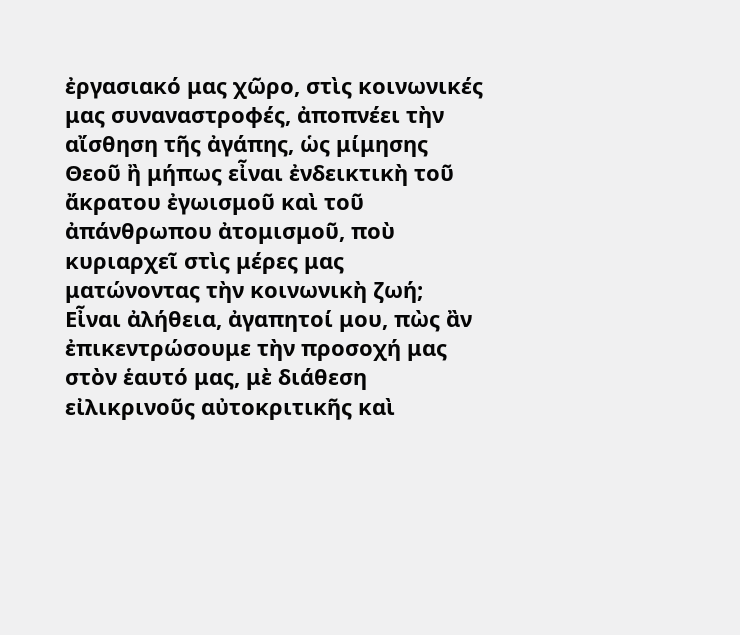ἐργασιακό μας χῶρο, στὶς κοινωνικές μας συναναστροφές, ἀποπνέει τὴν αἴσθηση τῆς ἀγάπης, ὡς μίμησης Θεοῦ ἢ μήπως εἶναι ἐνδεικτικὴ τοῦ ἄκρατου ἐγωισμοῦ καὶ τοῦ ἀπάνθρωπου ἀτομισμοῦ, ποὺ κυριαρχεῖ στὶς μέρες μας ματώνοντας τὴν κοινωνικὴ ζωή;
Εἶναι ἀλήθεια, ἀγαπητοί μου, πὼς ἂν ἐπικεντρώσουμε τὴν προσοχή μας στὸν ἑαυτό μας, μὲ διάθεση εἰλικρινοῦς αὐτοκριτικῆς καὶ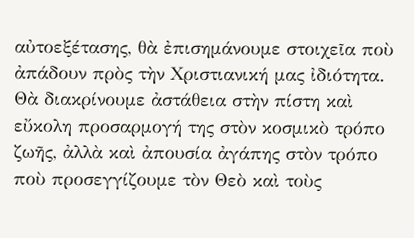αὐτοεξέτασης, θὰ ἐπισημάνουμε στοιχεῖα ποὺ ἀπάδουν πρὸς τὴν Χριστιανική μας ἰδιότητα. Θὰ διακρίνουμε ἀστάθεια στὴν πίστη καὶ εὔκολη προσαρμογή της στὸν κοσμικὸ τρόπο ζωῆς, ἀλλὰ καὶ ἀπουσία ἀγάπης στὸν τρόπο ποὺ προσεγγίζουμε τὸν Θεὸ καὶ τοὺς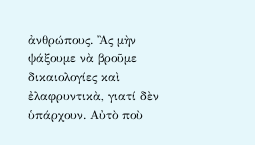ἀνθρώπους. Ἂς μὴν ψάξουμε νὰ βροῦμε δικαιολογίες καὶ ἐλαφρυντικὰ, γιατί δὲν ὑπάρχουν. Αὐτὸ ποὺ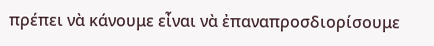πρέπει νὰ κάνουμε εἶναι νὰ ἐπαναπροσδιορίσουμε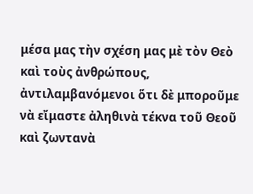μέσα μας τὴν σχέση μας μὲ τὸν Θεὸ καὶ τοὺς ἀνθρώπους, ἀντιλαμβανόμενοι ὅτι δὲ μποροῦμε νὰ εἴμαστε ἀληθινὰ τέκνα τοῦ Θεοῦ καὶ ζωντανὰ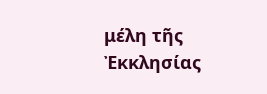μέλη τῆς Ἐκκλησίας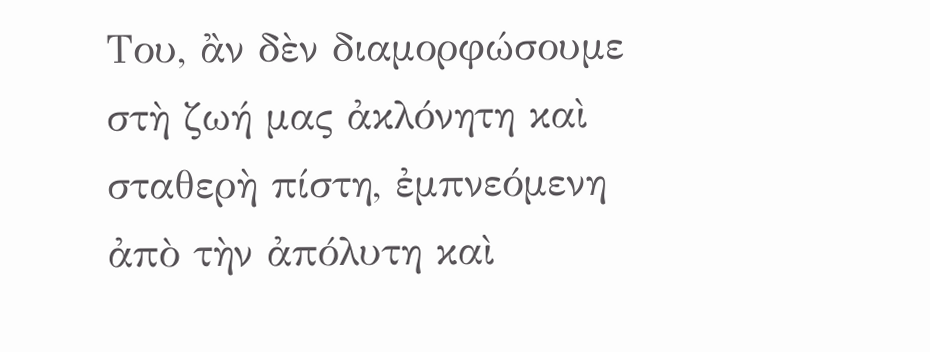Του, ἂν δὲν διαμορφώσουμε στὴ ζωή μας ἀκλόνητη καὶ σταθερὴ πίστη, ἐμπνεόμενη ἀπὸ τὴν ἀπόλυτη καὶ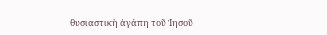θυσιαστικὴ ἀγάπη τοῦ Ἰησοῦ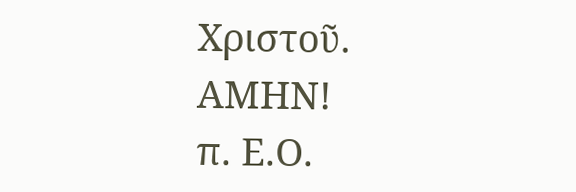Χριστοῦ. ΑΜΗΝ!
π. Ε.Ο.